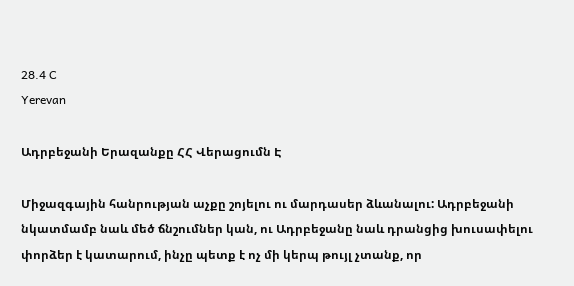28.4 C
Yerevan

Ադրբեջանի Երազանքը ՀՀ Վերացումն Է

Միջազգային հանրության աչքը շոյելու ու մարդասեր ձևանալու: Ադրբեջանի նկատմամբ նաև մեծ ճնշումներ կան, ու Ադրբեջանը նաև դրանցից խուսափելու փորձեր է կատարում, ինչը պետք է ոչ մի կերպ թույլ չտանք, որ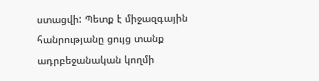ստացվի: Պետք է միջազգային հանրությանը ցույց տանք ադրբեջանական կողմի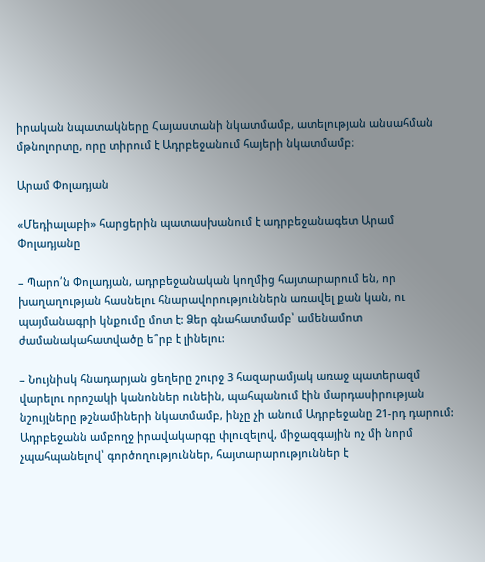իրական նպատակները Հայաստանի նկատմամբ, ատելության անսահման մթնոլորտը, որը տիրում է Ադրբեջանում հայերի նկատմամբ։

Արամ Փոլադյան

«Մեդիալաբի» հարցերին պատասխանում է ադրբեջանագետ Արամ Փոլադյանը

– Պարո՛ն Փոլադյան, ադրբեջանական կողմից հայտարարում են, որ խաղաղության հասնելու հնարավորություններն առավել քան կան, ու պայմանագրի կնքումը մոտ է: Ձեր գնահատմամբ՝ ամենամոտ ժամանակահատվածը ե՞րբ է լինելու:

– Նույնիսկ հնադարյան ցեղերը շուրջ 3 հազարամյակ առաջ պատերազմ վարելու որոշակի կանոններ ունեին, պահպանում էին մարդասիրության նշույլները թշնամիների նկատմամբ, ինչը չի անում Ադրբեջանը 21-րդ դարում: Ադրբեջանն ամբողջ իրավակարգը փլուզելով, միջազգային ոչ մի նորմ չպահպանելով՝ գործողություններ, հայտարարություններ է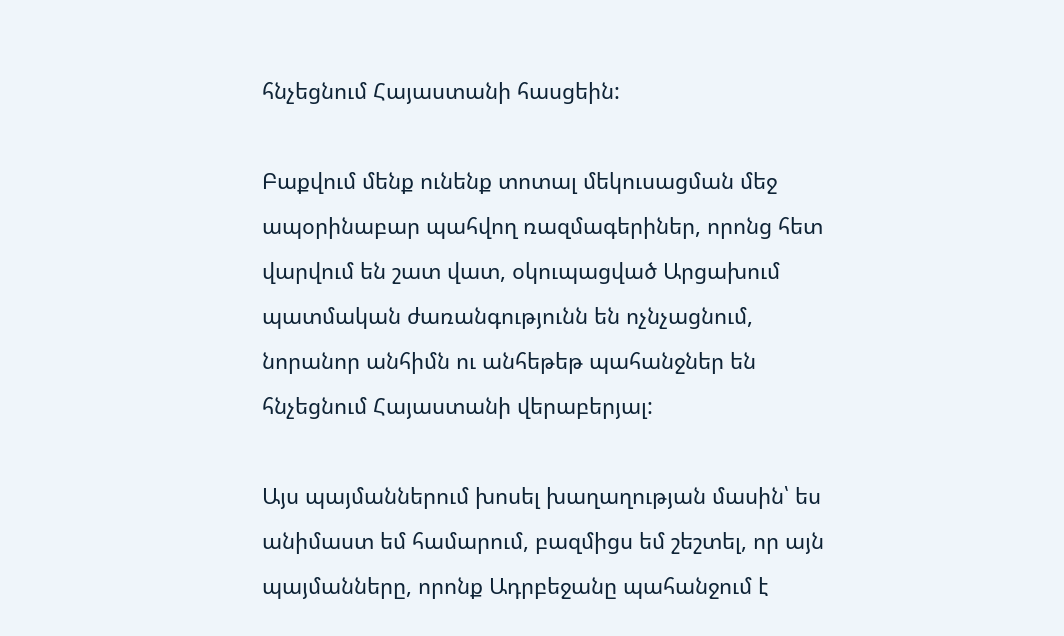հնչեցնում Հայաստանի հասցեին:

Բաքվում մենք ունենք տոտալ մեկուսացման մեջ ապօրինաբար պահվող ռազմագերիներ, որոնց հետ վարվում են շատ վատ, օկուպացված Արցախում պատմական ժառանգությունն են ոչնչացնում, նորանոր անհիմն ու անհեթեթ պահանջներ են հնչեցնում Հայաստանի վերաբերյալ:

Այս պայմաններում խոսել խաղաղության մասին՝ ես անիմաստ եմ համարում, բազմիցս եմ շեշտել, որ այն պայմանները, որոնք Ադրբեջանը պահանջում է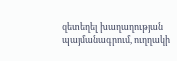զետեղել խաղաղության պայմանագրում, ուղղակի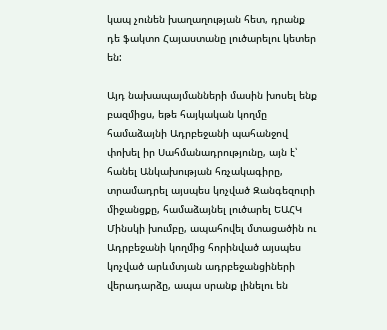կապ չունեն խաղաղության հետ, դրանք դե ֆակտո Հայաստանը լուծարելու կետեր են:

Այդ նախապայմանների մասին խոսել ենք բազմիցս, եթե հայկական կողմը համաձայնի Ադրբեջանի պահանջով փոխել իր Սահմանադրությունը, այն է՝ հանել Անկախության հռչակագիրը, տրամադրել այսպես կոչված Զանգեզուրի միջանցքը, համաձայնել լուծարել ԵԱՀԿ Մինսկի խումբը, ապահովել մտացածին ու Ադրբեջանի կողմից հորինված այսպես կոչված արևմտյան ադրբեջանցիների վերադարձը, ապա սրանք լինելու են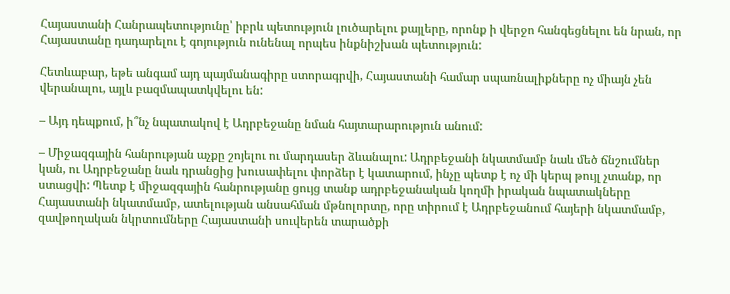Հայաստանի Հանրապետությունը՝ իբրև պետություն լուծարելու քայլերը, որոնք ի վերջո հանգեցնելու են նրան, որ Հայաստանը դադարելու է գոյություն ունենալ որպես ինքնիշխան պետություն:

Հետևաբար, եթե անգամ այդ պայմանագիրը ստորագրվի, Հայաստանի համար սպառնալիքները ոչ միայն չեն վերանալու, այլև բազմապատկվելու են:

– Այդ դեպքում, ի՞նչ նպատակով է Ադրբեջանը նման հայտարարություն անում:

– Միջազգային հանրության աչքը շոյելու ու մարդասեր ձևանալու: Ադրբեջանի նկատմամբ նաև մեծ ճնշումներ կան, ու Ադրբեջանը նաև դրանցից խուսափելու փորձեր է կատարում, ինչը պետք է ոչ մի կերպ թույլ չտանք, որ ստացվի: Պետք է միջազգային հանրությանը ցույց տանք ադրբեջանական կողմի իրական նպատակները Հայաստանի նկատմամբ, ատելության անսահման մթնոլորտը, որը տիրում է Ադրբեջանում հայերի նկատմամբ, զավթողական նկրտումները Հայաստանի սուվերեն տարածքի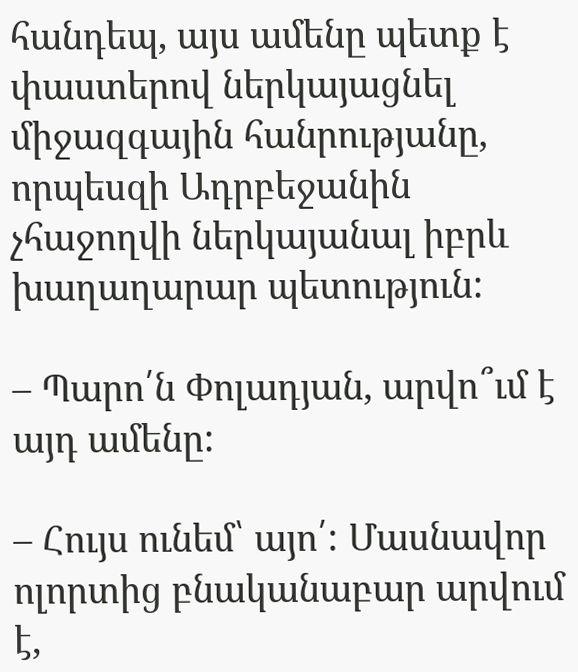հանդեպ, այս ամենը պետք է փաստերով ներկայացնել միջազգային հանրությանը, որպեսզի Ադրբեջանին չհաջողվի ներկայանալ իբրև խաղաղարար պետություն:

– Պարո՛ն Փոլադյան, արվո՞ւմ է այդ ամենը:

– Հույս ունեմ՝ այո՛: Մասնավոր ոլորտից բնականաբար արվում է,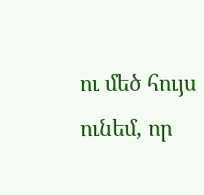ու մեծ հույս ունեմ, որ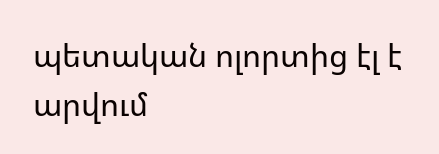պետական ոլորտից էլ է արվում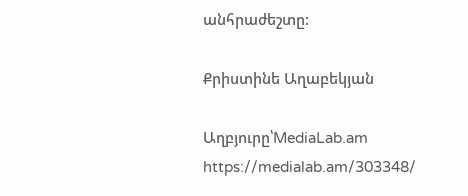անհրաժեշտը:

Քրիստինե Աղաբեկյան

Աղբյուրը՝MediaLab.am https://medialab.am/303348/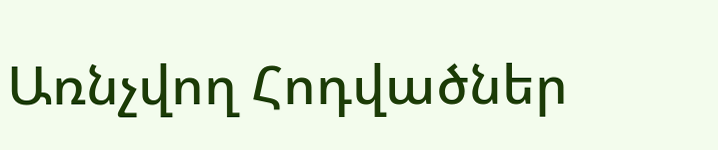Առնչվող Հոդվածներ